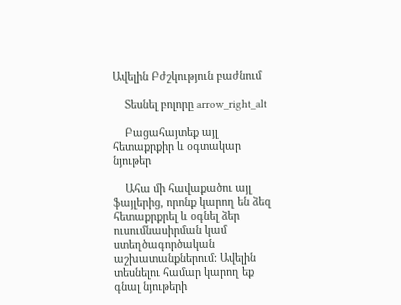Ավելին Բժշկություն բաժնում

    Տեսնել բոլորը arrow_right_alt

    Բացահայտեք այլ հետաքրքիր և օգտակար նյութեր

    Ահա մի հավաքածու այլ ֆայլերից, որոնք կարող են ձեզ հետաքրքրել և օգնել ձեր ուսումնասիրման կամ ստեղծագործական աշխատանքներում: Ավելին տեսնելու համար կարող եք գնալ նյութերի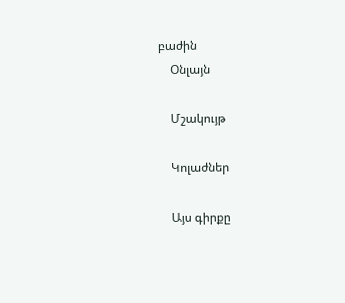բաժին
    Օնլայն

    Մշակույթ

    Կոլաժներ

    Այս գիրքը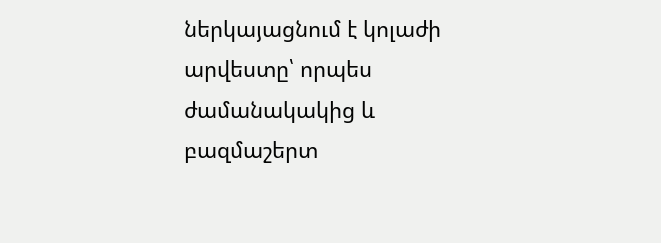ներկայացնում է կոլաժի արվեստը՝ որպես ժամանակակից և բազմաշերտ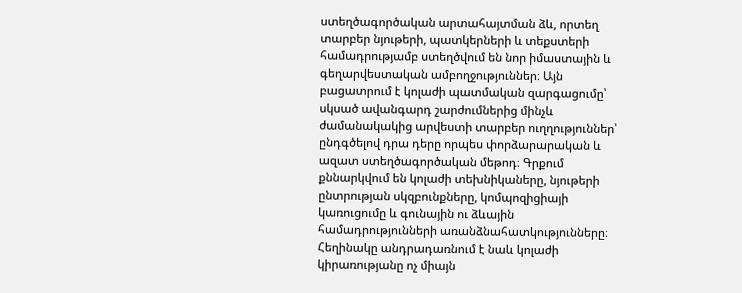ստեղծագործական արտահայտման ձև, որտեղ տարբեր նյութերի, պատկերների և տեքստերի համադրությամբ ստեղծվում են նոր իմաստային և գեղարվեստական ամբողջություններ։ Այն բացատրում է կոլաժի պատմական զարգացումը՝ սկսած ավանգարդ շարժումներից մինչև ժամանակակից արվեստի տարբեր ուղղություններ՝ ընդգծելով դրա դերը որպես փորձարարական և ազատ ստեղծագործական մեթոդ։ Գրքում քննարկվում են կոլաժի տեխնիկաները, նյութերի ընտրության սկզբունքները, կոմպոզիցիայի կառուցումը և գունային ու ձևային համադրությունների առանձնահատկությունները։ Հեղինակը անդրադառնում է նաև կոլաժի կիրառությանը ոչ միայն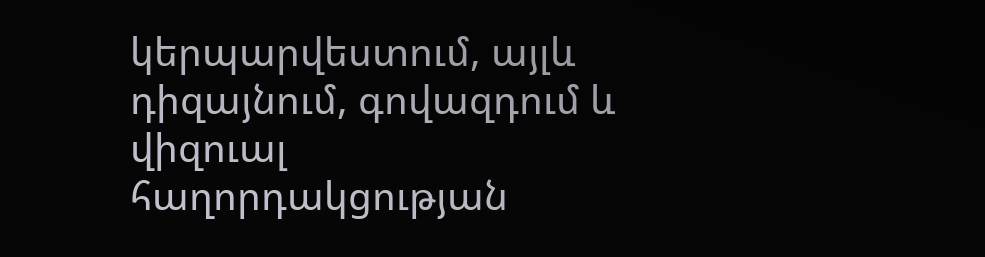կերպարվեստում, այլև դիզայնում, գովազդում և վիզուալ հաղորդակցության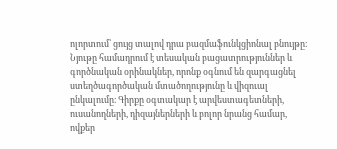ոլորտում՝ ցույց տալով դրա բազմաֆունկցիոնալ բնույթը։ Նյութը համադրում է տեսական բացատրություններ և գործնական օրինակներ, որոնք օգնում են զարգացնել ստեղծագործական մտածողությունը և վիզուալ ընկալումը։ Գիրքը օգտակար է արվեստագետների, ուսանողների, դիզայներների և բոլոր նրանց համար, ովքեր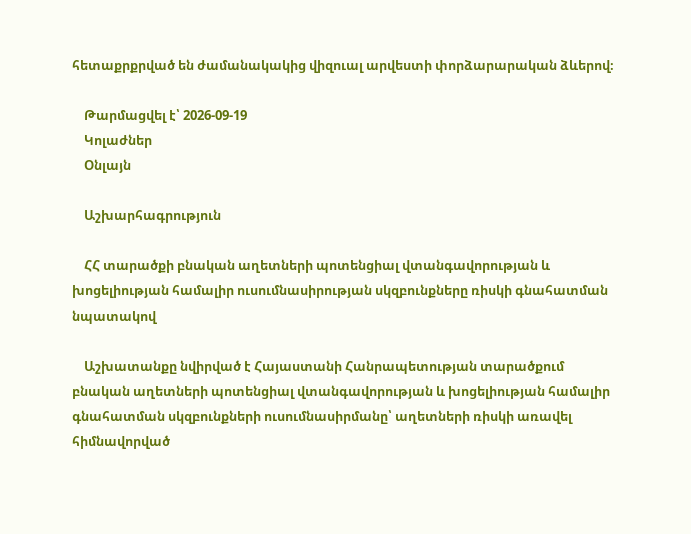հետաքրքրված են ժամանակակից վիզուալ արվեստի փորձարարական ձևերով։

    Թարմացվել է՝ 2026-09-19
    Կոլաժներ
    Օնլայն

    Աշխարհագրություն

    ՀՀ տարածքի բնական աղետների պոտենցիալ վտանգավորության և խոցելիության համալիր ուսումնասիրության սկզբունքները ռիսկի գնահատման նպատակով

    Աշխատանքը նվիրված է Հայաստանի Հանրապետության տարածքում բնական աղետների պոտենցիալ վտանգավորության և խոցելիության համալիր գնահատման սկզբունքների ուսումնասիրմանը՝ աղետների ռիսկի առավել հիմնավորված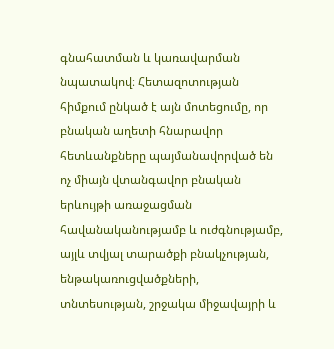գնահատման և կառավարման նպատակով։ Հետազոտության հիմքում ընկած է այն մոտեցումը, որ բնական աղետի հնարավոր հետևանքները պայմանավորված են ոչ միայն վտանգավոր բնական երևույթի առաջացման հավանականությամբ և ուժգնությամբ, այլև տվյալ տարածքի բնակչության, ենթակառուցվածքների, տնտեսության, շրջակա միջավայրի և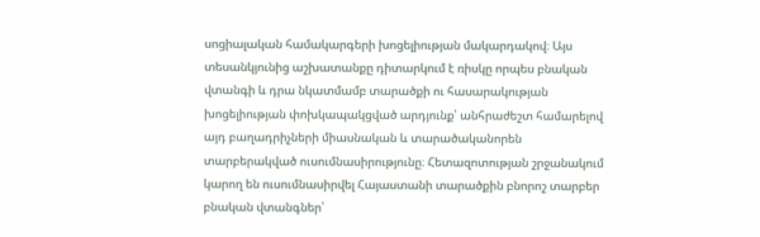սոցիալական համակարգերի խոցելիության մակարդակով։ Այս տեսանկյունից աշխատանքը դիտարկում է ռիսկը որպես բնական վտանգի և դրա նկատմամբ տարածքի ու հասարակության խոցելիության փոխկապակցված արդյունք՝ անհրաժեշտ համարելով այդ բաղադրիչների միասնական և տարածականորեն տարբերակված ուսումնասիրությունը։ Հետազոտության շրջանակում կարող են ուսումնասիրվել Հայաստանի տարածքին բնորոշ տարբեր բնական վտանգներ՝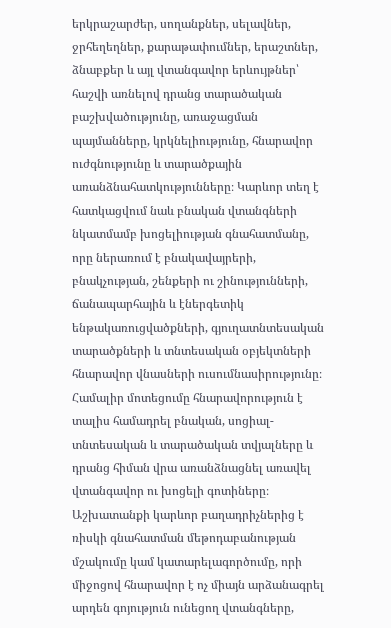երկրաշարժեր, սողանքներ, սելավներ, ջրհեղեղներ, քարաթափումներ, երաշտներ, ձնաբքեր և այլ վտանգավոր երևույթներ՝ հաշվի առնելով դրանց տարածական բաշխվածությունը, առաջացման պայմանները, կրկնելիությունը, հնարավոր ուժգնությունը և տարածքային առանձնահատկությունները։ Կարևոր տեղ է հատկացվում նաև բնական վտանգների նկատմամբ խոցելիության գնահատմանը, որը ներառում է բնակավայրերի, բնակչության, շենքերի ու շինությունների, ճանապարհային և էներգետիկ ենթակառուցվածքների, գյուղատնտեսական տարածքների և տնտեսական օբյեկտների հնարավոր վնասների ուսումնասիրությունը։ Համալիր մոտեցումը հնարավորություն է տալիս համադրել բնական, սոցիալ-տնտեսական և տարածական տվյալները և դրանց հիման վրա առանձնացնել առավել վտանգավոր ու խոցելի գոտիները։ Աշխատանքի կարևոր բաղադրիչներից է ռիսկի գնահատման մեթոդաբանության մշակումը կամ կատարելագործումը, որի միջոցով հնարավոր է ոչ միայն արձանագրել արդեն գոյություն ունեցող վտանգները,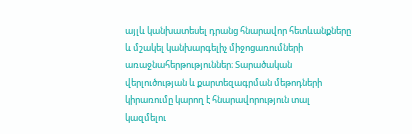այլև կանխատեսել դրանց հնարավոր հետևանքները և մշակել կանխարգելիչ միջոցառումների առաջնահերթություններ։ Տարածական վերլուծության և քարտեզագրման մեթոդների կիրառումը կարող է հնարավորություն տալ կազմելու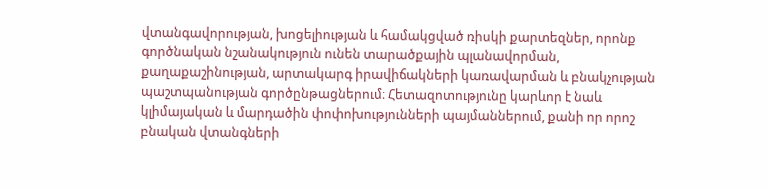վտանգավորության, խոցելիության և համակցված ռիսկի քարտեզներ, որոնք գործնական նշանակություն ունեն տարածքային պլանավորման, քաղաքաշինության, արտակարգ իրավիճակների կառավարման և բնակչության պաշտպանության գործընթացներում։ Հետազոտությունը կարևոր է նաև կլիմայական և մարդածին փոփոխությունների պայմաններում, քանի որ որոշ բնական վտանգների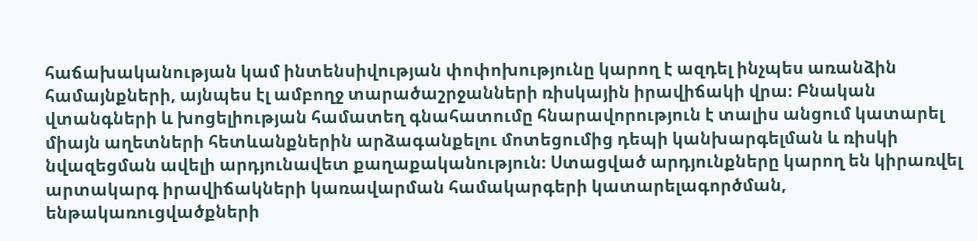հաճախականության կամ ինտենսիվության փոփոխությունը կարող է ազդել ինչպես առանձին համայնքների, այնպես էլ ամբողջ տարածաշրջանների ռիսկային իրավիճակի վրա։ Բնական վտանգների և խոցելիության համատեղ գնահատումը հնարավորություն է տալիս անցում կատարել միայն աղետների հետևանքներին արձագանքելու մոտեցումից դեպի կանխարգելման և ռիսկի նվազեցման ավելի արդյունավետ քաղաքականություն։ Ստացված արդյունքները կարող են կիրառվել արտակարգ իրավիճակների կառավարման համակարգերի կատարելագործման, ենթակառուցվածքների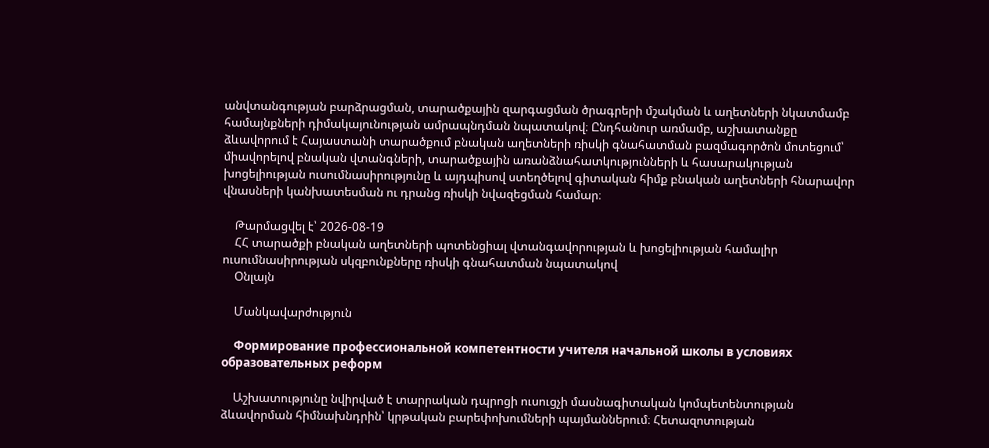անվտանգության բարձրացման, տարածքային զարգացման ծրագրերի մշակման և աղետների նկատմամբ համայնքների դիմակայունության ամրապնդման նպատակով։ Ընդհանուր առմամբ, աշխատանքը ձևավորում է Հայաստանի տարածքում բնական աղետների ռիսկի գնահատման բազմագործոն մոտեցում՝ միավորելով բնական վտանգների, տարածքային առանձնահատկությունների և հասարակության խոցելիության ուսումնասիրությունը և այդպիսով ստեղծելով գիտական հիմք բնական աղետների հնարավոր վնասների կանխատեսման ու դրանց ռիսկի նվազեցման համար։

    Թարմացվել է՝ 2026-08-19
    ՀՀ տարածքի բնական աղետների պոտենցիալ վտանգավորության և խոցելիության համալիր ուսումնասիրության սկզբունքները ռիսկի գնահատման նպատակով
    Օնլայն

    Մանկավարժություն

    Формирование профессиональной компетентности учителя начальной школы в условиях образовательных реформ

    Աշխատությունը նվիրված է տարրական դպրոցի ուսուցչի մասնագիտական կոմպետենտության ձևավորման հիմնախնդրին՝ կրթական բարեփոխումների պայմաններում։ Հետազոտության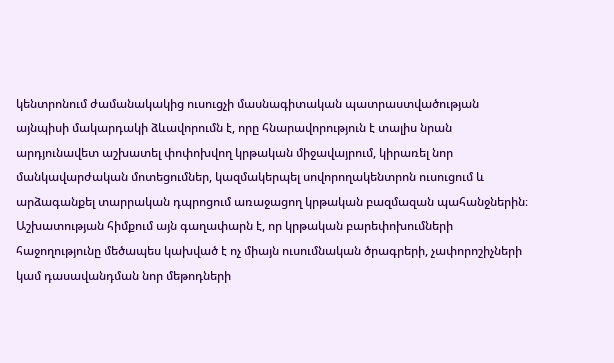կենտրոնում ժամանակակից ուսուցչի մասնագիտական պատրաստվածության այնպիսի մակարդակի ձևավորումն է, որը հնարավորություն է տալիս նրան արդյունավետ աշխատել փոփոխվող կրթական միջավայրում, կիրառել նոր մանկավարժական մոտեցումներ, կազմակերպել սովորողակենտրոն ուսուցում և արձագանքել տարրական դպրոցում առաջացող կրթական բազմազան պահանջներին։ Աշխատության հիմքում այն գաղափարն է, որ կրթական բարեփոխումների հաջողությունը մեծապես կախված է ոչ միայն ուսումնական ծրագրերի, չափորոշիչների կամ դասավանդման նոր մեթոդների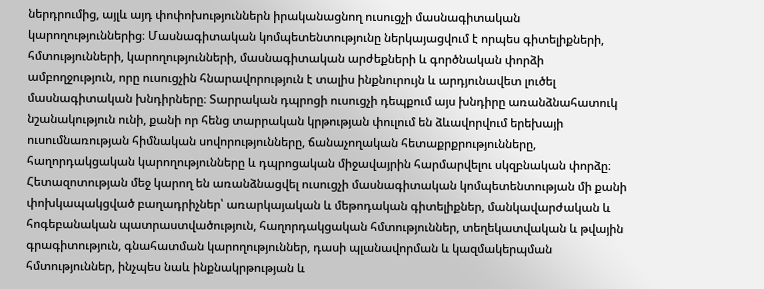ներդրումից, այլև այդ փոփոխություններն իրականացնող ուսուցչի մասնագիտական կարողություններից։ Մասնագիտական կոմպետենտությունը ներկայացվում է որպես գիտելիքների, հմտությունների, կարողությունների, մասնագիտական արժեքների և գործնական փորձի ամբողջություն, որը ուսուցչին հնարավորություն է տալիս ինքնուրույն և արդյունավետ լուծել մասնագիտական խնդիրները։ Տարրական դպրոցի ուսուցչի դեպքում այս խնդիրը առանձնահատուկ նշանակություն ունի, քանի որ հենց տարրական կրթության փուլում են ձևավորվում երեխայի ուսումնառության հիմնական սովորությունները, ճանաչողական հետաքրքրությունները, հաղորդակցական կարողությունները և դպրոցական միջավայրին հարմարվելու սկզբնական փորձը։ Հետազոտության մեջ կարող են առանձնացվել ուսուցչի մասնագիտական կոմպետենտության մի քանի փոխկապակցված բաղադրիչներ՝ առարկայական և մեթոդական գիտելիքներ, մանկավարժական և հոգեբանական պատրաստվածություն, հաղորդակցական հմտություններ, տեղեկատվական և թվային գրագիտություն, գնահատման կարողություններ, դասի պլանավորման և կազմակերպման հմտություններ, ինչպես նաև ինքնակրթության և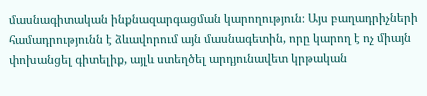մասնագիտական ինքնազարգացման կարողություն։ Այս բաղադրիչների համադրությունն է ձևավորում այն մասնագետին, որը կարող է ոչ միայն փոխանցել գիտելիք, այլև ստեղծել արդյունավետ կրթական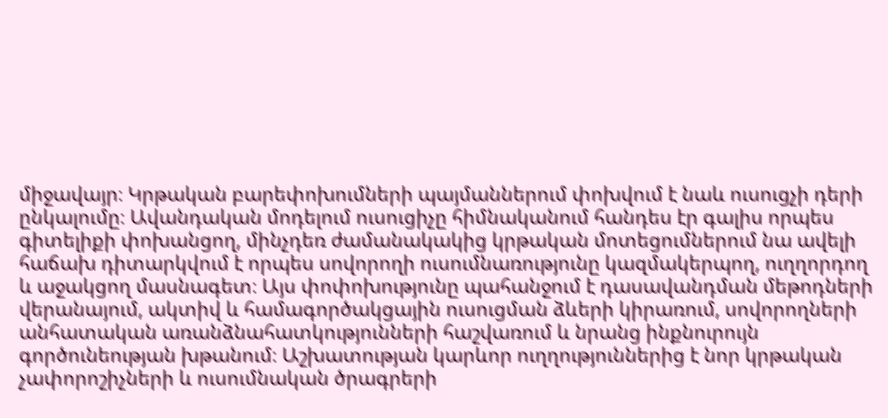միջավայր։ Կրթական բարեփոխումների պայմաններում փոխվում է նաև ուսուցչի դերի ընկալումը։ Ավանդական մոդելում ուսուցիչը հիմնականում հանդես էր գալիս որպես գիտելիքի փոխանցող, մինչդեռ ժամանակակից կրթական մոտեցումներում նա ավելի հաճախ դիտարկվում է որպես սովորողի ուսումնառությունը կազմակերպող, ուղղորդող և աջակցող մասնագետ։ Այս փոփոխությունը պահանջում է դասավանդման մեթոդների վերանայում, ակտիվ և համագործակցային ուսուցման ձևերի կիրառում, սովորողների անհատական առանձնահատկությունների հաշվառում և նրանց ինքնուրույն գործունեության խթանում։ Աշխատության կարևոր ուղղություններից է նոր կրթական չափորոշիչների և ուսումնական ծրագրերի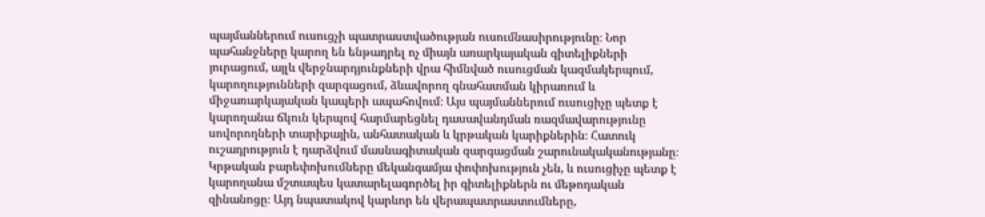պայմաններում ուսուցչի պատրաստվածության ուսումնասիրությունը։ Նոր պահանջները կարող են ենթադրել ոչ միայն առարկայական գիտելիքների յուրացում, այլև վերջնարդյունքների վրա հիմնված ուսուցման կազմակերպում, կարողությունների զարգացում, ձևավորող գնահատման կիրառում և միջառարկայական կապերի ապահովում։ Այս պայմաններում ուսուցիչը պետք է կարողանա ճկուն կերպով հարմարեցնել դասավանդման ռազմավարությունը սովորողների տարիքային, անհատական և կրթական կարիքներին։ Հատուկ ուշադրություն է դարձվում մասնագիտական զարգացման շարունակականությանը։ Կրթական բարեփոխումները մեկանգամյա փոփոխություն չեն, և ուսուցիչը պետք է կարողանա մշտապես կատարելագործել իր գիտելիքներն ու մեթոդական զինանոցը։ Այդ նպատակով կարևոր են վերապատրաստումները,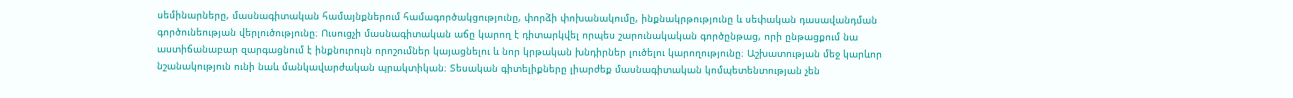սեմինարները, մասնագիտական համայնքներում համագործակցությունը, փորձի փոխանակումը, ինքնակրթությունը և սեփական դասավանդման գործունեության վերլուծությունը։ Ուսուցչի մասնագիտական աճը կարող է դիտարկվել որպես շարունակական գործընթաց, որի ընթացքում նա աստիճանաբար զարգացնում է ինքնուրույն որոշումներ կայացնելու և նոր կրթական խնդիրներ լուծելու կարողությունը։ Աշխատության մեջ կարևոր նշանակություն ունի նաև մանկավարժական պրակտիկան։ Տեսական գիտելիքները լիարժեք մասնագիտական կոմպետենտության չեն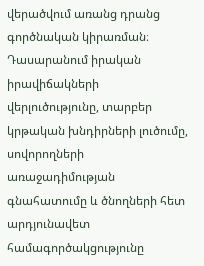վերածվում առանց դրանց գործնական կիրառման։ Դասարանում իրական իրավիճակների վերլուծությունը, տարբեր կրթական խնդիրների լուծումը, սովորողների առաջադիմության գնահատումը և ծնողների հետ արդյունավետ համագործակցությունը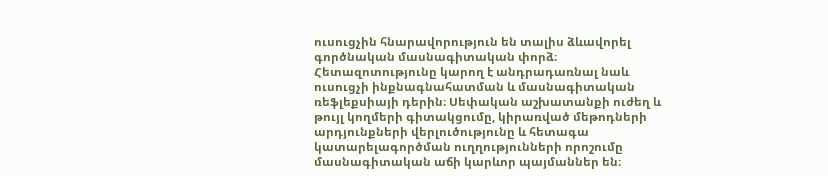ուսուցչին հնարավորություն են տալիս ձևավորել գործնական մասնագիտական փորձ։ Հետազոտությունը կարող է անդրադառնալ նաև ուսուցչի ինքնագնահատման և մասնագիտական ռեֆլեքսիայի դերին։ Սեփական աշխատանքի ուժեղ և թույլ կողմերի գիտակցումը, կիրառված մեթոդների արդյունքների վերլուծությունը և հետագա կատարելագործման ուղղությունների որոշումը մասնագիտական աճի կարևոր պայմաններ են։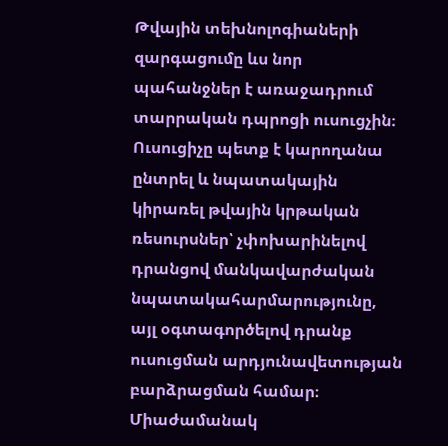Թվային տեխնոլոգիաների զարգացումը ևս նոր պահանջներ է առաջադրում տարրական դպրոցի ուսուցչին։ Ուսուցիչը պետք է կարողանա ընտրել և նպատակային կիրառել թվային կրթական ռեսուրսներ՝ չփոխարինելով դրանցով մանկավարժական նպատակահարմարությունը, այլ օգտագործելով դրանք ուսուցման արդյունավետության բարձրացման համար։ Միաժամանակ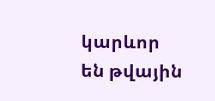կարևոր են թվային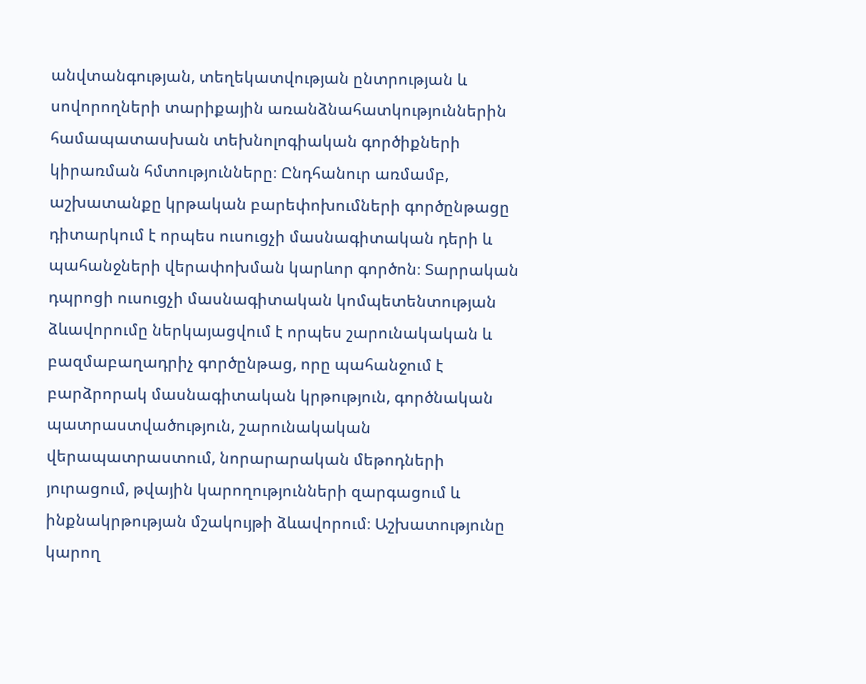անվտանգության, տեղեկատվության ընտրության և սովորողների տարիքային առանձնահատկություններին համապատասխան տեխնոլոգիական գործիքների կիրառման հմտությունները։ Ընդհանուր առմամբ, աշխատանքը կրթական բարեփոխումների գործընթացը դիտարկում է որպես ուսուցչի մասնագիտական դերի և պահանջների վերափոխման կարևոր գործոն։ Տարրական դպրոցի ուսուցչի մասնագիտական կոմպետենտության ձևավորումը ներկայացվում է որպես շարունակական և բազմաբաղադրիչ գործընթաց, որը պահանջում է բարձրորակ մասնագիտական կրթություն, գործնական պատրաստվածություն, շարունակական վերապատրաստում, նորարարական մեթոդների յուրացում, թվային կարողությունների զարգացում և ինքնակրթության մշակույթի ձևավորում։ Աշխատությունը կարող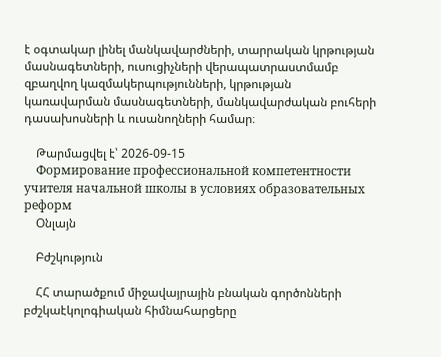է օգտակար լինել մանկավարժների, տարրական կրթության մասնագետների, ուսուցիչների վերապատրաստմամբ զբաղվող կազմակերպությունների, կրթության կառավարման մասնագետների, մանկավարժական բուհերի դասախոսների և ուսանողների համար։

    Թարմացվել է՝ 2026-09-15
    Формирование профессиональной компетентности учителя начальной школы в условиях образовательных реформ
    Օնլայն

    Բժշկություն

    ՀՀ տարածքում միջավայրային բնական գործոնների բժշկաէկոլոգիական հիմնահարցերը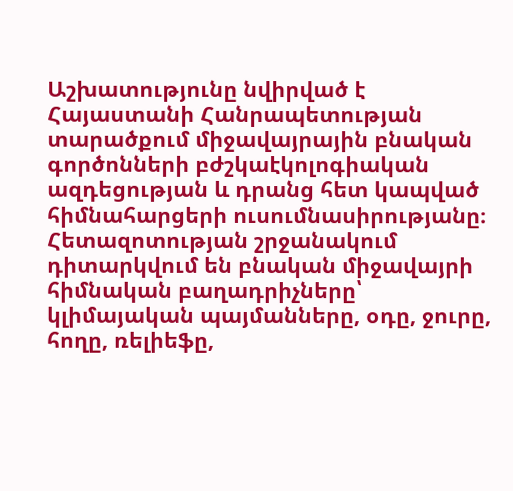Աշխատությունը նվիրված է Հայաստանի Հանրապետության տարածքում միջավայրային բնական գործոնների բժշկաէկոլոգիական ազդեցության և դրանց հետ կապված հիմնահարցերի ուսումնասիրությանը։ Հետազոտության շրջանակում դիտարկվում են բնական միջավայրի հիմնական բաղադրիչները՝ կլիմայական պայմանները, օդը, ջուրը, հողը, ռելիեֆը,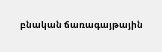բնական ճառագայթային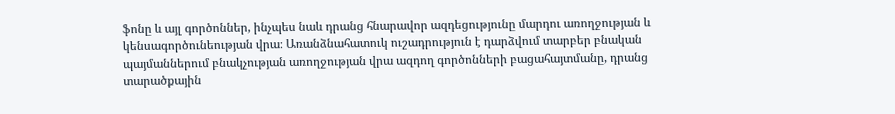ֆոնը և այլ գործոններ, ինչպես նաև դրանց հնարավոր ազդեցությունը մարդու առողջության և կենսագործունեության վրա։ Առանձնահատուկ ուշադրություն է դարձվում տարբեր բնական պայմաններում բնակչության առողջության վրա ազդող գործոնների բացահայտմանը, դրանց տարածքային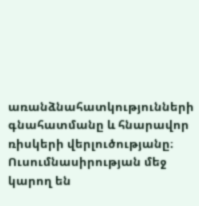առանձնահատկությունների գնահատմանը և հնարավոր ռիսկերի վերլուծությանը։ Ուսումնասիրության մեջ կարող են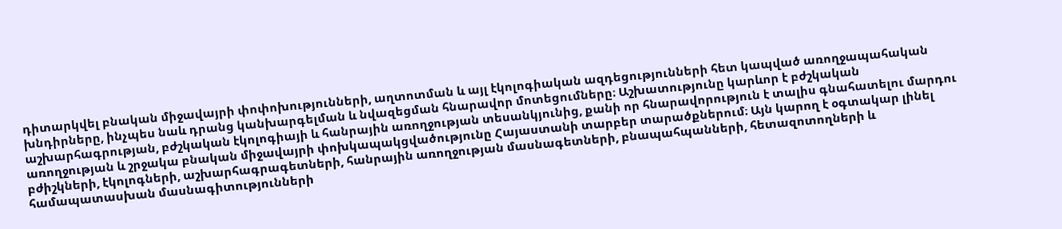դիտարկվել բնական միջավայրի փոփոխությունների, աղտոտման և այլ էկոլոգիական ազդեցությունների հետ կապված առողջապահական խնդիրները, ինչպես նաև դրանց կանխարգելման և նվազեցման հնարավոր մոտեցումները։ Աշխատությունը կարևոր է բժշկական աշխարհագրության, բժշկական էկոլոգիայի և հանրային առողջության տեսանկյունից, քանի որ հնարավորություն է տալիս գնահատելու մարդու առողջության և շրջակա բնական միջավայրի փոխկապակցվածությունը Հայաստանի տարբեր տարածքներում։ Այն կարող է օգտակար լինել բժիշկների, էկոլոգների, աշխարհագրագետների, հանրային առողջության մասնագետների, բնապահպանների, հետազոտողների և համապատասխան մասնագիտությունների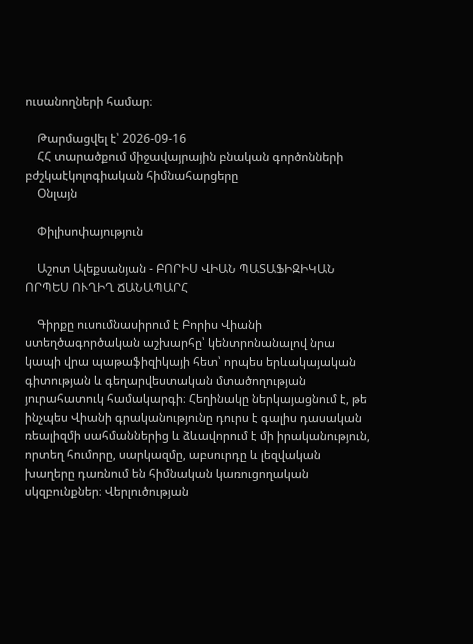ուսանողների համար։

    Թարմացվել է՝ 2026-09-16
    ՀՀ տարածքում միջավայրային բնական գործոնների բժշկաէկոլոգիական հիմնահարցերը
    Օնլայն

    Փիլիսոփայություն

    Աշոտ Ալեքսանյան - ԲՈՐԻՍ ՎԻԱՆ ՊԱՏԱՖԻԶԻԿԱՆ ՈՐՊԵՍ ՈՒՂԻՂ ՃԱՆԱՊԱՐՀ

    Գիրքը ուսումնասիրում է Բորիս Վիանի ստեղծագործական աշխարհը՝ կենտրոնանալով նրա կապի վրա պաթաֆիզիկայի հետ՝ որպես երևակայական գիտության և գեղարվեստական մտածողության յուրահատուկ համակարգի։ Հեղինակը ներկայացնում է, թե ինչպես Վիանի գրականությունը դուրս է գալիս դասական ռեալիզմի սահմաններից և ձևավորում է մի իրականություն, որտեղ հումորը, սարկազմը, աբսուրդը և լեզվական խաղերը դառնում են հիմնական կառուցողական սկզբունքներ։ Վերլուծության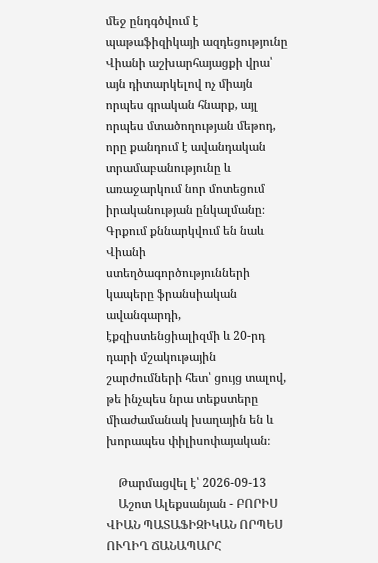մեջ ընդգծվում է պաթաֆիզիկայի ազդեցությունը Վիանի աշխարհայացքի վրա՝ այն դիտարկելով ոչ միայն որպես գրական հնարք, այլ որպես մտածողության մեթոդ, որը քանդում է ավանդական տրամաբանությունը և առաջարկում նոր մոտեցում իրականության ընկալմանը։ Գրքում քննարկվում են նաև Վիանի ստեղծագործությունների կապերը ֆրանսիական ավանգարդի, էքզիստենցիալիզմի և 20-րդ դարի մշակութային շարժումների հետ՝ ցույց տալով, թե ինչպես նրա տեքստերը միաժամանակ խաղային են և խորապես փիլիսոփայական։

    Թարմացվել է՝ 2026-09-13
    Աշոտ Ալեքսանյան - ԲՈՐԻՍ ՎԻԱՆ ՊԱՏԱՖԻԶԻԿԱՆ ՈՐՊԵՍ ՈՒՂԻՂ ՃԱՆԱՊԱՐՀ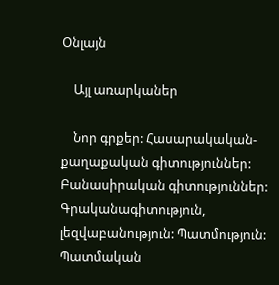Օնլայն

    Այլ առարկաներ

    Նոր գրքեր: Հասարակական-քաղաքական գիտություններ: Բանասիրական գիտություններ: Գրականագիտություն, լեզվաբանություն: Պատմություն: Պատմական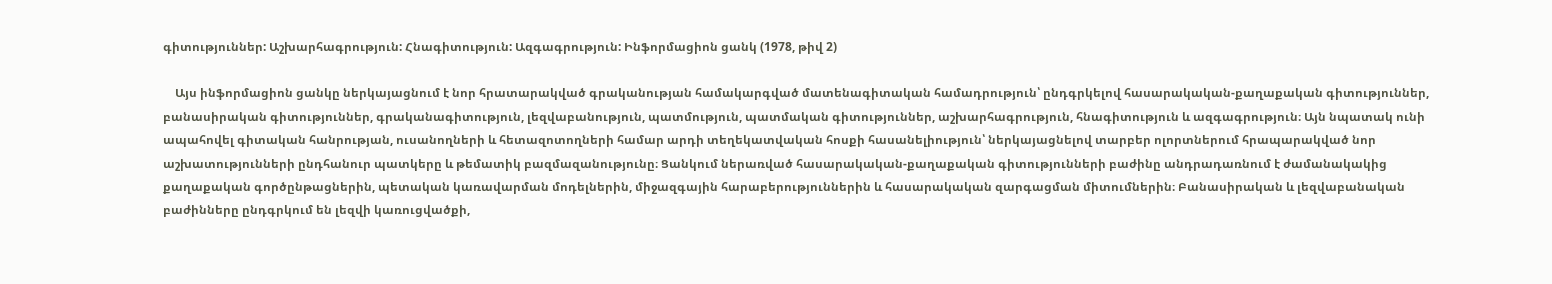գիտություններ: Աշխարհագրություն: Հնագիտություն: Ազգագրություն: Ինֆորմացիոն ցանկ (1978, թիվ 2)

    Այս ինֆորմացիոն ցանկը ներկայացնում է նոր հրատարակված գրականության համակարգված մատենագիտական համադրություն՝ ընդգրկելով հասարակական-քաղաքական գիտություններ, բանասիրական գիտություններ, գրականագիտություն, լեզվաբանություն, պատմություն, պատմական գիտություններ, աշխարհագրություն, հնագիտություն և ազգագրություն։ Այն նպատակ ունի ապահովել գիտական հանրության, ուսանողների և հետազոտողների համար արդի տեղեկատվական հոսքի հասանելիություն՝ ներկայացնելով տարբեր ոլորտներում հրապարակված նոր աշխատությունների ընդհանուր պատկերը և թեմատիկ բազմազանությունը։ Ցանկում ներառված հասարակական-քաղաքական գիտությունների բաժինը անդրադառնում է ժամանակակից քաղաքական գործընթացներին, պետական կառավարման մոդելներին, միջազգային հարաբերություններին և հասարակական զարգացման միտումներին։ Բանասիրական և լեզվաբանական բաժինները ընդգրկում են լեզվի կառուցվածքի,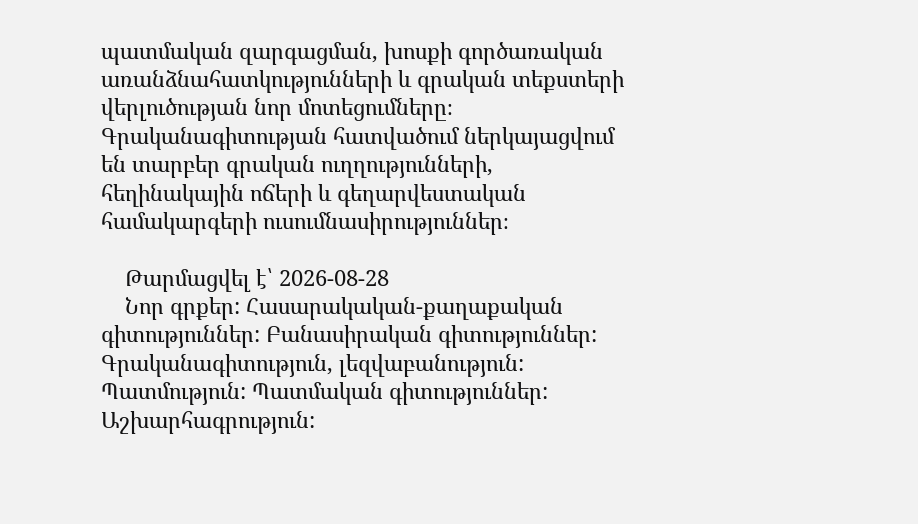պատմական զարգացման, խոսքի գործառական առանձնահատկությունների և գրական տեքստերի վերլուծության նոր մոտեցումները։ Գրականագիտության հատվածում ներկայացվում են տարբեր գրական ուղղությունների, հեղինակային ոճերի և գեղարվեստական համակարգերի ուսումնասիրություններ։

    Թարմացվել է՝ 2026-08-28
    Նոր գրքեր: Հասարակական-քաղաքական գիտություններ: Բանասիրական գիտություններ: Գրականագիտություն, լեզվաբանություն: Պատմություն: Պատմական գիտություններ: Աշխարհագրություն: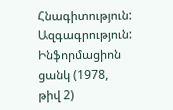Հնագիտություն: Ազգագրություն: Ինֆորմացիոն ցանկ (1978, թիվ 2)